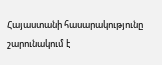Հայաստանի հասարակությունը շարունակում է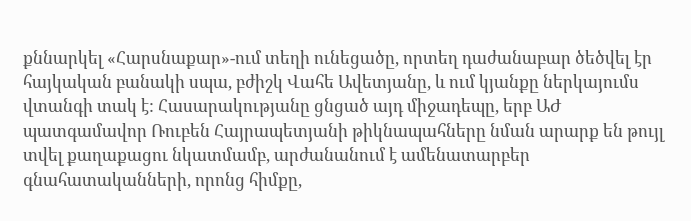քննարկել «Հարսնաքար»-ում տեղի ունեցածը, որտեղ դաժանաբար ծեծվել էր հայկական բանակի սպա, բժիշկ Վահե Ավետյանը, և ում կյանքը ներկայումս վտանգի տակ է: Հասարակությանը ցնցած այդ միջադեպը, երբ ԱԺ պատգամավոր Ռուբեն Հայրապետյանի թիկնապահները նման արարք են թույլ տվել քաղաքացու նկատմամբ, արժանանում է ամենատարբեր գնահատականների, որոնց հիմքը,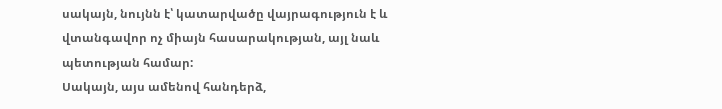սակայն, նույնն է՝ կատարվածը վայրագություն է և վտանգավոր ոչ միայն հասարակության, այլ նաև պետության համար:
Սակայն, այս ամենով հանդերձ,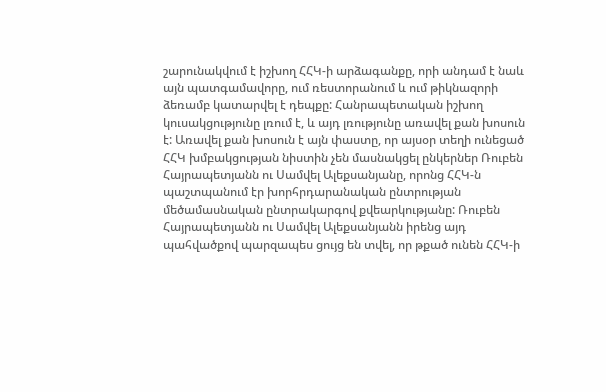շարունակվում է իշխող ՀՀԿ-ի արձագանքը, որի անդամ է նաև այն պատգամավորը, ում ռեստորանում և ում թիկնազորի ձեռամբ կատարվել է դեպքը: Հանրապետական իշխող կուսակցությունը լռում է, և այդ լռությունը առավել քան խոսուն է: Առավել քան խոսուն է այն փաստը, որ այսօր տեղի ունեցած ՀՀԿ խմբակցության նիստին չեն մասնակցել ընկերներ Ռուբեն Հայրապետյանն ու Սամվել Ալեքսանյանը, որոնց ՀՀԿ-ն պաշտպանում էր խորհրդարանական ընտրության մեծամասնական ընտրակարգով քվեարկությանը: Ռուբեն Հայրապետյանն ու Սամվել Ալեքսանյանն իրենց այդ պահվածքով պարզապես ցույց են տվել, որ թքած ունեն ՀՀԿ-ի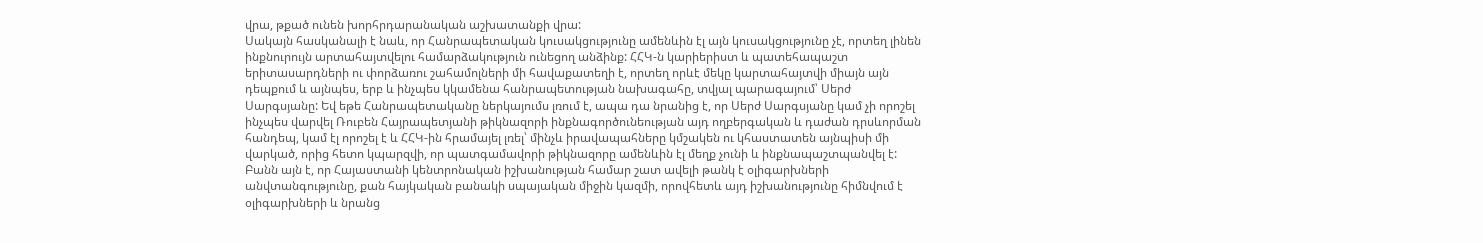վրա, թքած ունեն խորհրդարանական աշխատանքի վրա:
Սակայն հասկանալի է նաև, որ Հանրապետական կուսակցությունը ամենևին էլ այն կուսակցությունը չէ, որտեղ լինեն ինքնուրույն արտահայտվելու համարձակություն ունեցող անձինք: ՀՀԿ-ն կարիերիստ և պատեհապաշտ երիտասարդների ու փորձառու շահամոլների մի հավաքատեղի է, որտեղ որևէ մեկը կարտահայտվի միայն այն դեպքում և այնպես, երբ և ինչպես կկամենա հանրապետության նախագահը, տվյալ պարագայում՝ Սերժ Սարգսյանը: Եվ եթե Հանրապետականը ներկայումս լռում է, ապա դա նրանից է, որ Սերժ Սարգսյանը կամ չի որոշել ինչպես վարվել Ռուբեն Հայրապետյանի թիկնազորի ինքնագործունեության այդ ողբերգական և դաժան դրսևորման հանդեպ, կամ էլ որոշել է և ՀՀԿ-ին հրամայել լռել՝ մինչև իրավապահները կմշակեն ու կհաստատեն այնպիսի մի վարկած, որից հետո կպարզվի, որ պատգամավորի թիկնազորը ամենևին էլ մեղք չունի և ինքնապաշտպանվել է:
Բանն այն է, որ Հայաստանի կենտրոնական իշխանության համար շատ ավելի թանկ է օլիգարխների անվտանգությունը, քան հայկական բանակի սպայական միջին կազմի, որովհետև այդ իշխանությունը հիմնվում է օլիգարխների և նրանց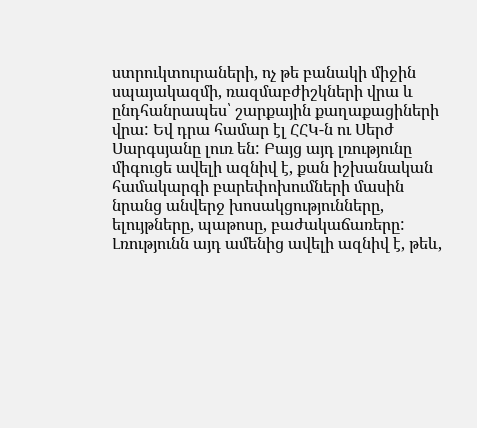ստրուկտուրաների, ոչ թե բանակի միջին սպայակազմի, ռազմաբժիշկների վրա և ընդհանրապես՝ շարքային քաղաքացիների վրա: Եվ դրա համար էլ ՀՀԿ-ն ու Սերժ Սարգսյանը լուռ են: Բայց այդ լռությունը միգուցե ավելի ազնիվ է, քան իշխանական համակարգի բարեփոխումների մասին նրանց անվերջ խոսակցությունները, ելույթները, պաթոսը, բաժակաճառերը: Լռությունն այդ ամենից ավելի ազնիվ է, թեև,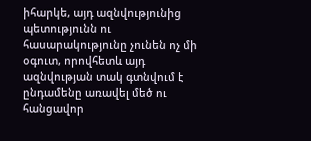իհարկե, այդ ազնվությունից պետությունն ու հասարակությունը չունեն ոչ մի օգուտ, որովհետև այդ ազնվության տակ գտնվում է ընդամենը առավել մեծ ու հանցավոր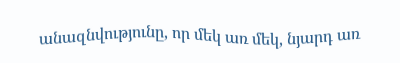անազնվությունը, որ մեկ առ մեկ, նյարդ առ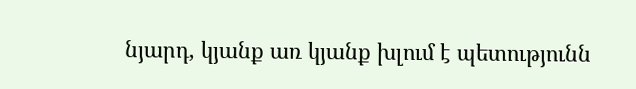նյարդ, կյանք առ կյանք խլում է պետությունն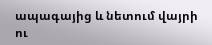ապագայից և նետում վայրի ու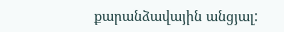քարանձավային անցյալ: